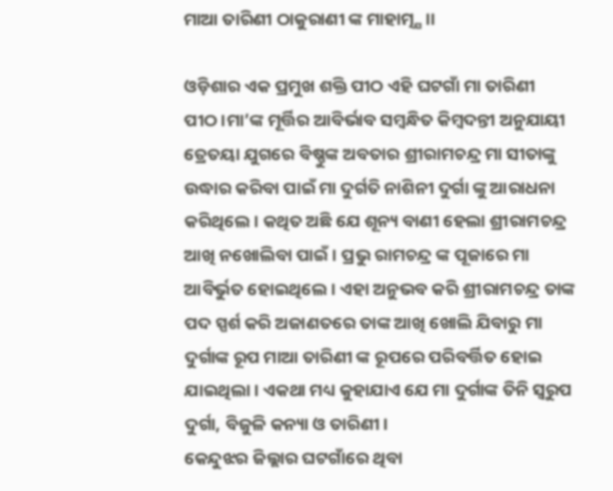ମାଆ ତାରିଣୀ ଠାକୁରାଣୀ ଙ୍କ ମାହାତ୍ମ୍ଯ ।।

ଓଡ଼ିଶାର ଏକ ପ୍ରମୁଖ ଶକ୍ତି ପୀଠ ଏହି ଘଟଗାଁ ମା ତାରିଣୀ ପୀଠ।ମା’ଙ୍କ ମୂର୍ତ୍ତିର ଆବିର୍ଭାବ ସମ୍ବନ୍ଧିତ କିମ୍ବଦନ୍ତୀ ଅନୁଯାୟୀ ତ୍ରେତୟା ଯୁଗରେ ବିଷ୍ଣୁଙ୍କ ଅବତାର ଶ୍ରୀରାମଚନ୍ଦ୍ର ମା ସୀତାଙ୍କୁ ଉଦ୍ଧାର କରିବା ପାଇଁ ମା ଦୁର୍ଗତି ନାଶିନୀ ଦୁର୍ଗା ଙ୍କୁ ଆରାଧନା କରିଥିଲେ। କଥିତ ଅଛି ଯେ ଶୂନ୍ୟ ବାଣୀ ହେଲା ଶ୍ରୀରାମଚନ୍ଦ୍ର ଆଖି ନଖୋଲିବା ପାଇଁ। ପ୍ରଭୁ ରାମଚନ୍ଦ୍ର ଙ୍କ ପୂଜାରେ ମା ଆବିର୍ଭୁତ ହୋଇଥିଲେ। ଏହା ଅନୁଭବ କରି ଶ୍ରୀରାମଚନ୍ଦ୍ର ତାଙ୍କ ପଦ ସ୍ପର୍ଶ କରି ଅଜାଣତରେ ତାଙ୍କ ଆଖି ଖୋଲି ଯିବାରୁ ମା ଦୁର୍ଗାଙ୍କ ‌ରୂପ ମାଆ ତାରିଣୀ ଙ୍କ ରୂପରେ ପରିବର୍ତ୍ତିତ ହୋଇ ଯାଇଥିଲା। ଏକଥା ମଧ୍ୟ କୁହାଯାଏ ଯେ ମା ଦୁର୍ଗାଙ୍କ ତିନି ସ୍ଵରୁପ ଦୁର୍ଗା, ବିଜୁଳି କନ୍ୟା ଓ ତାରିଣୀ।
କେନ୍ଦୁଝର ଜିଲ୍ଲାର ଘଟଗାଁରେ ଥିବା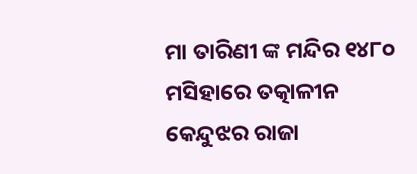ମା ତାରିଣୀ ଙ୍କ ମନ୍ଦିର ୧୪୮୦ ମସିହାରେ ତତ୍କାଳୀନ କେନ୍ଦୁଝର ରାଜା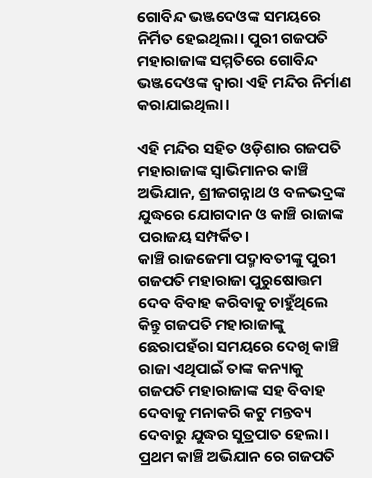ଗୋବିନ୍ଦ ଭଞ୍ଜଦେଓଙ୍କ ସମୟରେ ନିର୍ମିତ ହେଇଥିଲା। ପୁରୀ ଗଜପତି ମହାରାଜାଙ୍କ ସମ୍ମତିରେ ଗୋବିନ୍ଦ ଭଞ୍ଜଦେଓଙ୍କ ଦ୍ଵାରା ଏହି ମନ୍ଦିର ନିର୍ମାଣ କରାଯାଇଥିଲା।

ଏହି ମନ୍ଦିର ସହିତ ଓଡ଼ିଶାର ଗଜପତି ମହାରାଜାଙ୍କ ସ୍ଵାଭିମାନର କାଞ୍ଚି ଅଭିଯାନ, ଶ୍ରୀଜଗନ୍ନାଥ ଓ ବଳଭଦ୍ରଙ୍କ ଯୁଦ୍ଧରେ ଯୋଗଦାନ ଓ କାଞ୍ଚି ରାଜାଙ୍କ ପରାଜୟ ସମ୍ପର୍କିତ।
କାଞ୍ଚି ରାଜଜେମା ପଦ୍ମାବତୀଙ୍କୁ ପୁରୀ ଗଜପତି ମହାରାଜା ପୁରୁଷୋତ୍ତମ ଦେବ ବିବାହ କରିବାକୁ ଚାହୁଁଥିଲେ କିନ୍ତୁ ଗଜପତି ମହାରାଜାଙ୍କୁ ଛେରାପହଁରା ସମୟରେ ଦେଖି କାଞ୍ଚି ରାଜା ଏଥିପାଇଁ ତାଙ୍କ କନ୍ୟାକୁ ଗଜପତି ମହାରାଜାଙ୍କ ସହ ବିବାହ ଦେବାକୁ ମନାକରି କଟୁ ମନ୍ତବ୍ୟ ଦେବାରୁ ଯୁଦ୍ଧର ସୁତ୍ରପାତ ହେଲା। ପ୍ରଥମ କାଞ୍ଚି ଅଭିଯାନ ରେ ଗଜପତି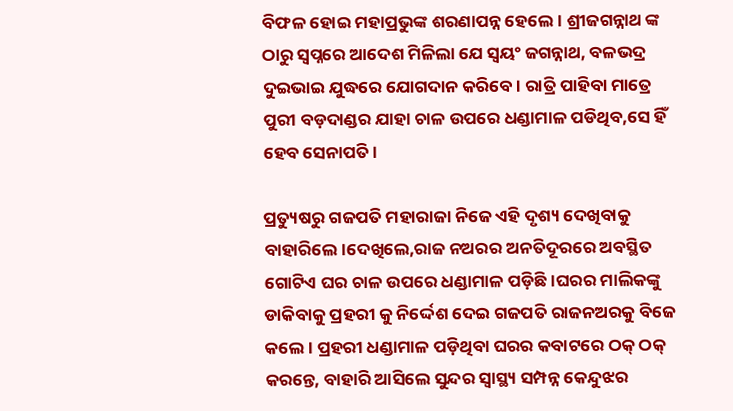ବିଫଳ ହୋଇ ମହାପ୍ରଭୁଙ୍କ ଶରଣାପନ୍ନ ହେଲେ। ଶ୍ରୀଜଗନ୍ନାଥ ଙ୍କ ଠାରୁ ସ୍ଵପ୍ନରେ ଆଦେଶ ମିଳିଲା ଯେ ସ୍ଵୟଂ ଜଗନ୍ନାଥ, ବଳଭଦ୍ର ଦୁଇଭାଇ ଯୁଦ୍ଧରେ ଯୋଗଦାନ କରିବେ। ରାତ୍ରି ପାହିବା ମାତ୍ରେ ପୁରୀ ବଡ଼ଦାଣ୍ଡର ଯାହା ଚାଳ ଉପରେ ଧଣ୍ଡାମାଳ ପଡିଥିବ,ସେ ହିଁ ହେବ ସେନାପତି।

ପ୍ରତ୍ୟୁଷରୁ ଗଜପତି ମହାରାଜା ନିଜେ ଏହି ଦୃଶ୍ୟ ଦେଖିବାକୁ ବାହାରିଲେ।ଦେଖିଲେ,ରାଜ ନଅରର ଅନତିଦୂରରେ ଅବସ୍ଥିତ ଗୋଟିଏ ଘର ଚାଳ ଉପରେ ଧଣ୍ଡାମାଳ ପଡ଼ିଛି।ଘରର ମାଲିକଙ୍କୁ ଡାକିବାକୁ ପ୍ରହରୀ କୁ ନିର୍ଦ୍ଦେଶ ଦେଇ ଗଜପତି ରାଜନଅରକୁ ବିଜେ କଲେ। ପ୍ରହରୀ ଧଣ୍ଡାମାଳ ପଡ଼ିଥିବା ଘରର କବାଟରେ ଠକ୍ ଠକ୍ କରନ୍ତେ, ବାହାରି ଆସିଲେ ସୁନ୍ଦର ସ୍ଵାସ୍ଥ୍ୟ ସମ୍ପନ୍ନ କେନ୍ଦୁଝର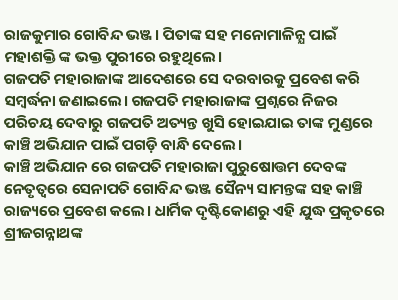ରାଜକୁମାର ଗୋବିନ୍ଦ ଭଞ୍ଜ। ପିତାଙ୍କ ସହ ମନୋମାଳିନ୍ଯ ପାଇଁ ମହାଶକ୍ତି ଙ୍କ ଭକ୍ତ ପୁରୀରେ ରହୁଥିଲେ।
ଗଜପତି ମହାରାଜାଙ୍କ ଆଦେଶରେ ସେ ଦରବାରକୁ ପ୍ରବେଶ କରି ସମ୍ବର୍ଦ୍ଧନା ଜଣାଇଲେ। ଗଜପତି ମହାରାଜାଙ୍କ ପ୍ରଶ୍ନରେ ନିଜର ପରିଚୟ ଦେବାରୁ ଗଜପତି ଅତ୍ୟନ୍ତ ଖୁସି ହୋଇଯାଇ ତାଙ୍କ ମୁଣ୍ଡରେ କାଞ୍ଚି ଅଭିଯାନ ପାଇଁ ପଗଡ଼ି ବାନ୍ଧି ଦେଲେ।
କାଞ୍ଚି ଅଭିଯାନ ରେ ଗଜପତି ମହାରାଜା ପୁରୁଷୋତ୍ତମ ଦେବଙ୍କ ନେତୃତ୍ବରେ ସେନାପତି ଗୋବିନ୍ଦ ଭଞ୍ଜ ସୈନ୍ୟ ସାମନ୍ତଙ୍କ ସହ କାଞ୍ଚି ରାଜ୍ୟରେ ପ୍ରବେଶ କଲେ। ଧାର୍ମିକ ଦୃଷ୍ଟିକୋଣରୁ ଏହି ଯୁଦ୍ଧ ପ୍ରକୃତରେ ଶ୍ରୀଜଗନ୍ନାଥଙ୍କ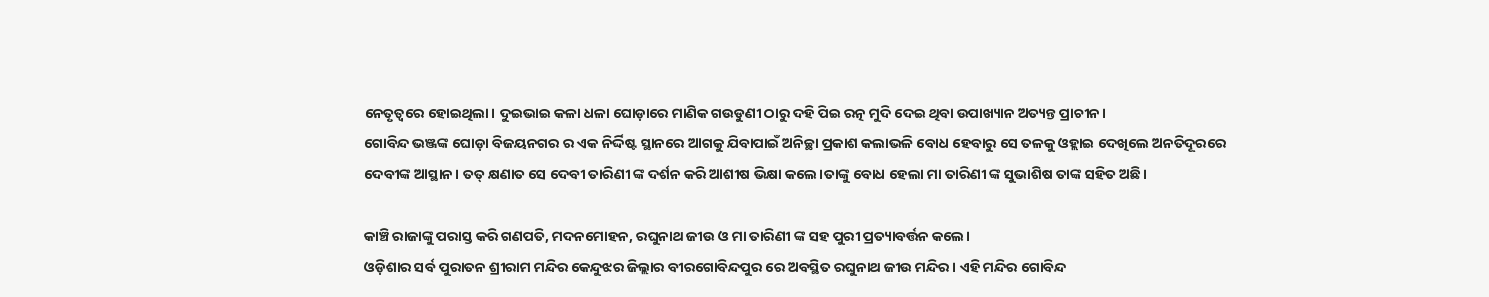ନେତୃତ୍ବରେ ହୋଇଥିଲା। ଦୁଇଭାଇ କଳା ଧଳା ଘୋଡ଼ାରେ ମାଣିକ ଗଉଡୁଣୀ ଠାରୁ ଦହି ପିଇ ରତ୍ନ ମୁଦି ଦେଇ ଥିବା ଉପାଖ୍ୟାନ ଅତ୍ୟନ୍ତ ପ୍ରାଚୀନ।
ଗୋବିନ୍ଦ ଭଞ୍ଜଙ୍କ ଘୋଡ଼ା ବିଜୟନଗର ର ଏକ ନିର୍ଦ୍ଦିଷ୍ଟ ସ୍ଥାନରେ ଆଗକୁ ଯିବାପାଇଁ ଅନିଚ୍ଛା ପ୍ରକାଶ କଲାଭଳି ବୋଧ ହେବାରୁ ସେ ତଳକୁ ଓହ୍ଲାଇ ଦେଖିଲେ ଅନତିଦୂରରେ ଦେବୀଙ୍କ ଆସ୍ଥାନ। ତତ୍ କ୍ଷଣାତ ସେ ଦେବୀ ତାରିଣୀ ଙ୍କ ଦର୍ଶନ କରି ଆଶୀଷ ଭିକ୍ଷା କଲେ।ତାଙ୍କୁ ବୋଧ ହେଲା ମା ତାରିଣୀ ଙ୍କ ସୁଭାଶିଷ ତାଙ୍କ ସହିତ ଅଛି।

କାଞ୍ଚି ରାଜାଙ୍କୁ ପରାସ୍ତ କରି ଗଣପତି, ମଦନମୋହନ, ରଘୁନାଥ ଜୀଉ ଓ ମା ତାରିଣୀ ଙ୍କ ସହ ପୁରୀ ପ୍ରତ୍ୟାବର୍ତ୍ତନ କଲେ।
ଓଡ଼ିଶାର ସର୍ବ ପୁରାତନ ଶ୍ରୀରାମ ମନ୍ଦିର କେନ୍ଦୁଝର ଜିଲ୍ଲାର ବୀରଗୋବିନ୍ଦପୁର ରେ ଅବସ୍ଥିତ ରଘୁନାଥ ଜୀଉ ମନ୍ଦିର। ଏହି ମନ୍ଦିର ଗୋବିନ୍ଦ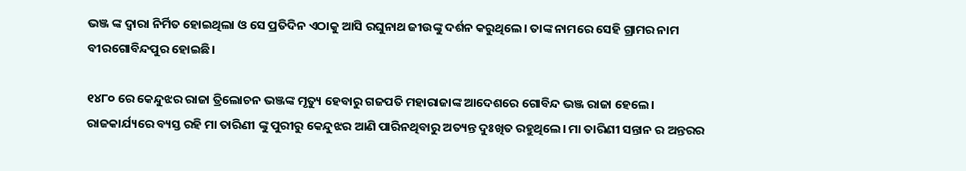ଭଞ୍ଜ ଙ୍କ ଦ୍ଵାରା ନିର୍ମିତ ହୋଇଥିଲା ଓ ସେ ପ୍ରତିଦିନ ଏଠାକୁ ଆସି ରଘୁନାଥ ଜୀଉଙ୍କୁ ଦର୍ଶନ କରୁଥିଲେ। ତାଙ୍କ ନାମରେ ସେହି ଗ୍ରାମର ନାମ ବୀରଗୋବିନ୍ଦପୁର ହୋଇଛି।

୧୪୮୦ ରେ କେନ୍ଦୁଝର ରାଜା ତ୍ରିଲୋଚନ ଭଞ୍ଜଙ୍କ ମୃତ୍ୟୁ ହେବାରୁ ଗଜପତି ମହାରାଜାଙ୍କ ଆଦେଶରେ ଗୋବିନ୍ଦ ଭଞ୍ଜ ରାଜା ହେଲେ। ରାଜକାର୍ଯ୍ୟରେ ବ୍ୟସ୍ତ ରହି ମା ତାରିଣୀ ଙ୍କୁ ପୁରୀରୁ କେନ୍ଦୁଝର ଆଣି ପାରିନଥିବାରୁ ଅତ୍ୟନ୍ତ ଦୁଃଖିତ ରହୁଥିଲେ। ମା ତାରିଣୀ ସନ୍ତାନ ର ଅନ୍ତରର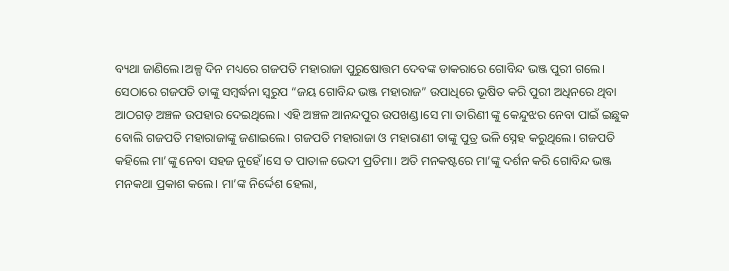ବ୍ୟଥା ଜାଣିଲେ।ଅଳ୍ପ ଦିନ ମଧ୍ୟରେ ଗଜପତି ମହାରାଜା ପୁରୁଷୋତ୍ତମ ଦେବଙ୍କ ଡାକରାରେ ଗୋବିନ୍ଦ ଭଞ୍ଜ ପୁରୀ ଗଲେ। ସେଠାରେ ଗଜପତି ତାଙ୍କୁ ସମ୍ବର୍ଦ୍ଧନା ସ୍ଵରୁପ “ଜୟ ଗୋବିନ୍ଦ ଭଞ୍ଜ ମହାରାଜ” ଉପାଧିରେ ଭୂଷିତ କରି ପୁରୀ ଅଧିନରେ ଥିବା ଆଠଗଡ଼ ଅଞ୍ଚଳ ଉପହାର ଦେଇଥିଲେ। ଏହି ଅଞ୍ଚଳ ଆନନ୍ଦପୁର ଉପଖଣ୍ଡ।ସେ ମା ତାରିଣୀ ଙ୍କୁ କେନ୍ଦୁଝର ନେବା ପାଇଁ ଇଛୁକ ବୋଲି ଗଜପତି ମହାରାଜାଙ୍କୁ ଜଣାଇଲେ। ଗଜପତି ମହାରାଜା ଓ ମହାରାଣୀ ତାଙ୍କୁ ପୁତ୍ର ଭଳି ସ୍ନେହ କରୁଥିଲେ। ଗଜପତି କହିଲେ ମା’ଙ୍କୁ ନେବା ସହଜ ନୁହେଁ।ସେ ତ ପାତାଳ ଭେଦୀ ପ୍ରତିମା। ଅତି ମନକଷ୍ଟରେ ମା’ଙ୍କୁ ଦର୍ଶନ କରି‌ ଗୋବିନ୍ଦ ଭଞ୍ଜ ମନକଥା ପ୍ରକାଶ କଲେ। ମା’ଙ୍କ ନିର୍ଦ୍ଦେଶ ହେଲା,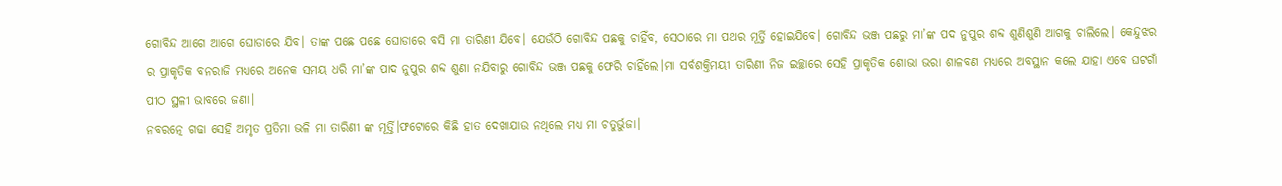ଗୋବିନ୍ଦ ଆଗେ ଆଗେ ଘୋଡାରେ ଯିବ। ତାଙ୍କ ପଛେ ପଛେ ଘୋଡାରେ ବସି ମା ତାରିଣୀ ଯିବେ। ଯେଉଁଠି ଗୋବିନ୍ଦ ପଛକୁ ଚାହିଁବ, ସେଠାରେ ମା ପଥର ମୂର୍ତ୍ତି ହୋଇଯିବେ। ଗୋବିନ୍ଦ ଭଞ୍ଜ ପଛରୁ ମା’ଙ୍କ ପଦ ନୁପୁର ଶବ୍ଦ ଶୁଣିଶୁଣି ଆଗକୁ ଚାଲିଲେ। କେନ୍ଦୁଝର ର ପ୍ରାକୃତିକ ବନରାଜି ମଧ୍ୟରେ ଅନେକ ସମୟ ଧରି ମା’ଙ୍କ ପାଦ ନୁପୁର ଶବ୍ଦ ଶୁଣା ନଯିବାରୁ ଗୋବିନ୍ଦ ଭଞ୍ଜ ପଛକୁ ଫେରି ଚାହିଁଲେ।ମା ସର୍ବଶକ୍ତିମୟୀ ତାରିଣୀ ନିଜ ଇଚ୍ଛାରେ ସେହି ପ୍ରାକୃତିକ ଶୋଭା ଭରା ଶାଳବଣ ମଧ୍ୟରେ ଅବସ୍ଥାନ କଲେ ଯାହା ଏବେ ଘଟଗାଁ ପୀଠ ସ୍ଥଳୀ ଭାବରେ ଜଣା।
ନବରତ୍ନେ ଗଢା ସେହି ଅମୃତ ପ୍ରତିମା ଭଳି ମା ତାରିଣୀ ଙ୍କ ମୂର୍ତ୍ତି।ଫଟୋରେ କିଛି ହାତ ଦେଖାଯାଉ ନଥିଲେ ମଧ୍ୟ ମା ଚତୁର୍ଭୁଜା।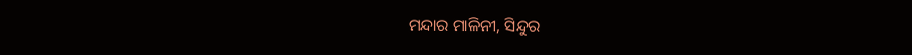ମନ୍ଦାର ମାଳିନୀ, ସିନ୍ଦୁର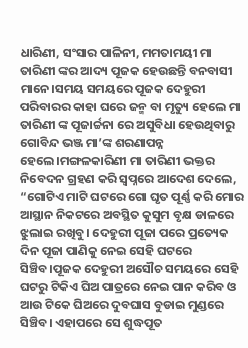ଧାରିଣୀ, ସଂସାର ପାଳିନୀ, ମମତାମୟୀ ମା ତାରିଣୀ ଙ୍କର ଆଦ୍ୟ ପୂଜକ ହେଉଛନ୍ତି ବନବାସୀ ମାନେ।ସମୟ ସମୟରେ ପୂଜକ ଦେହୁରୀ ପରିବାରର କାହା ଘରେ ଜନ୍ମ ବା ମୃତ୍ୟୁ ହେଲେ ମା ତାରିଣୀ ଙ୍କ ପୂଜାର୍ଚ୍ଚନା ରେ ଅସୁବିଧା ହେଉଥିବାରୁ ଗୋବିନ୍ଦ ଭଞ୍ଜ ମା’ଙ୍କ ଶରଣାପନ୍ନ ହେଲେ।ମଙ୍ଗଳକାରିଣୀ ମା ତାରିଣୀ ଭକ୍ତର ନିବେଦନ ଗ୍ରହଣ କରି ସ୍ଵପ୍ନରେ ଆଦେଶ ଦେଲେ, “ଗୋଟିଏ ମାଟି ଘଟରେ ଗୋ ଘୃତ ପୂର୍ଣ୍ଣ କରି ମୋର ଆସ୍ଥାନ ନିକଟରେ ଅବସ୍ଥିତ କୁସୁମ ବୃକ୍ଷ ଡାଳରେ ଝୁଲାଇ ରଖିବୁ। ଦେହୁରୀ ପୂଜା ପରେ ପ୍ରତ୍ୟେକ ଦିନ ପୂଜା ପାଣିକୁ ନେଇ ସେହି ଘଟରେ ସିଞ୍ଚିବ।ପୂଜକ ଦେହୁରୀ ଅସୌଚ ସମୟରେ ସେହି ଘଟରୁ ଟିକିଏ ଘିଅ ପାତ୍ରରେ ନେଇ ପାନ କରିବ ଓ ଆଉ ଟିକେ ଘିଅରେ ଦୁବଘାସ ବୁଡାଇ ମୁଣ୍ଡରେ ସିଞ୍ଚିବ। ଏହାପରେ ସେ ଶୁଦ୍ଧପୂତ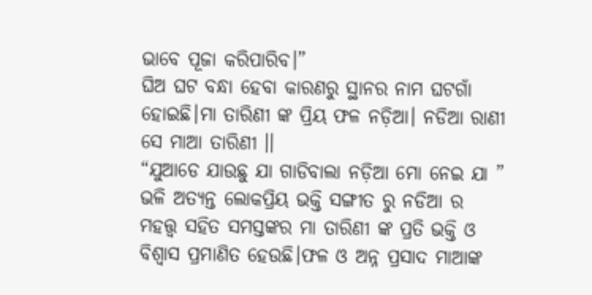ଭାବେ ପୂଜା କରିପାରିବ।”
ଘିଅ ଘଟ ବନ୍ଧା ହେବା କାରଣରୁ ସ୍ଥାନର ନାମ ଘଟଗାଁ ହୋଇଛି।ମା ତାରିଣୀ ଙ୍କ ପ୍ରିୟ ଫଳ ନଡ଼ିଆ। ନଡିଆ ରାଣୀ ସେ ମାଆ ତାରିଣୀ ।।
“ଯୁଆଡେ ଯାଉଛୁ ଯା ଗାଡିବାଲା ନଡ଼ିଆ ମୋ ନେଇ ଯା ” ଭଳି ଅତ୍ୟନ୍ତ ଲୋକପ୍ରିୟ ଭକ୍ତି ସଙ୍ଗୀତ ରୁ ନଡିଆ ର ମହତ୍ତ୍ଵ ସହିତ ସମସ୍ତଙ୍କର ମା ତାରିଣୀ ଙ୍କ ପ୍ରତି ଭକ୍ତି ଓ ବିଶ୍ବାସ ପ୍ରମାଣିତ ହେଉଛି।ଫଳ ଓ ଅନ୍ନ ପ୍ରସାଦ ମାଆଙ୍କ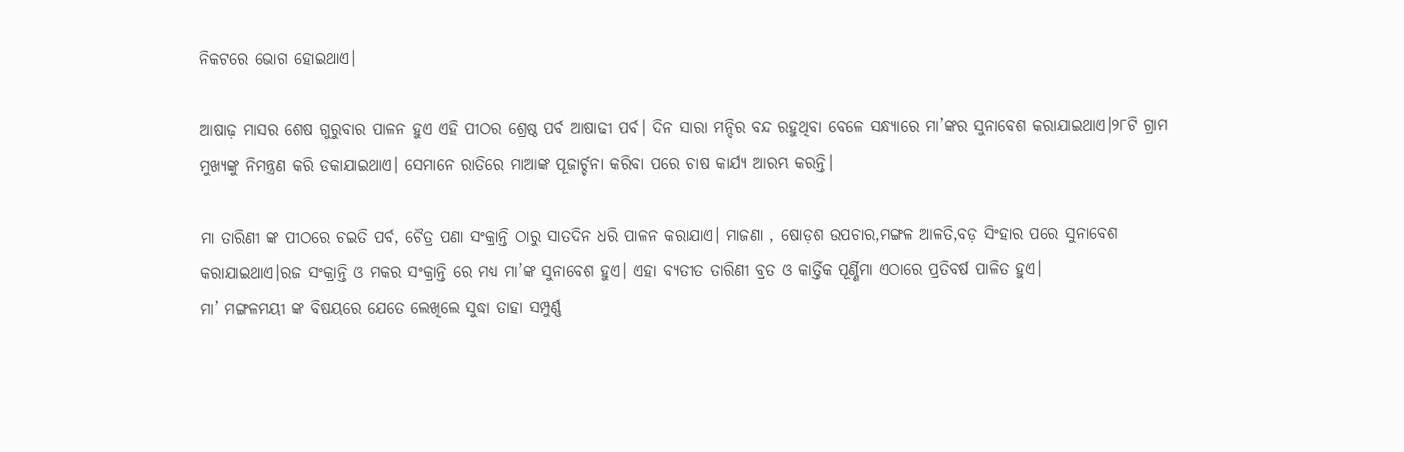ନିକଟରେ ଭୋଗ ହୋଇଥାଏ।

ଆଷାଢ଼ ମାସର ଶେଷ ଗୁରୁବାର ପାଳନ ହୁଏ ଏହି ପୀଠର ଶ୍ରେଷ୍ଠ ପର୍ବ ଆଷାଢୀ ପର୍ବ। ଦିନ ସାରା ମନ୍ଦିର ବନ୍ଦ ରହୁଥିବା ବେଳେ ସନ୍ଧ୍ୟାରେ ମା’ଙ୍କର ସୁନାବେଶ କରାଯାଇଥାଏ।୨୮ଟି ଗ୍ରାମ ମୁଖ୍ୟଙ୍କୁ ନିମନ୍ତ୍ରଣ କରି ଡକାଯାଇଥାଏ। ସେମାନେ ରାତିରେ ମାଆଙ୍କ ପୂଜାର୍ଚ୍ଚନା କରିବା ପରେ ଚାଷ କାର୍ଯ୍ୟ ଆରମ୍ଭ କରନ୍ତି।

ମା ତାରିଣୀ ଙ୍କ ପୀଠରେ ଚଇତି ପର୍ବ, ଚୈତ୍ର ପଣା ସଂକ୍ରାନ୍ତି ଠାରୁ ସାତଦିନ ଧରି ପାଳନ କରାଯାଏ। ମାଜଣା , ଷୋଡ଼ଶ ଉପଚାର,ମଙ୍ଗଳ ଆଳତି,ବଡ଼ ସିଂହାର ପରେ ସୁନାବେଶ କରାଯାଇଥାଏ।ରଜ ସଂକ୍ରାନ୍ତି ଓ ମକର ସଂକ୍ରାନ୍ତି ରେ ମଧ୍ୟ ମା’ଙ୍କ ସୁନାବେଶ ହୁଏ। ଏହା ବ୍ୟତୀତ ତାରିଣୀ ବ୍ରତ ଓ କାର୍ତ୍ତିକ ପୂର୍ଣ୍ଣିମା ଏଠାରେ ପ୍ରତିବର୍ଷ ପାଳିତ ହୁଏ।
ମା’ ମଙ୍ଗଳମୟୀ ଙ୍କ ବିଷୟରେ ଯେତେ ଲେଖିଲେ ସୁଦ୍ଧା ତାହା ସମ୍ପୁର୍ଣ୍ଣ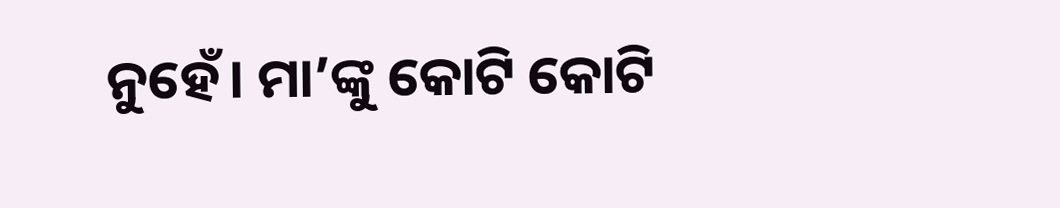ନୁହେଁ। ମା’ଙ୍କୁ କୋଟି କୋଟି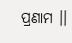ପ୍ରଣାମ ।।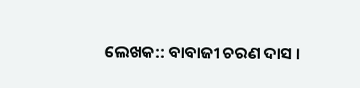ଲେଖକ:: ବାବାଜୀ ଚରଣ ଦାସ ।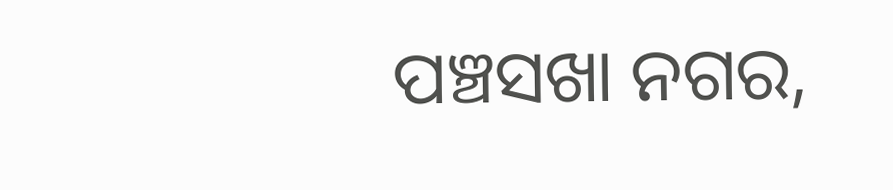ପଞ୍ଚସଖା ନଗର,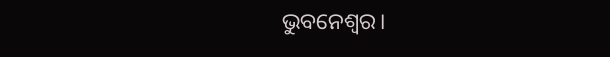ଭୁବନେଶ୍ବର।